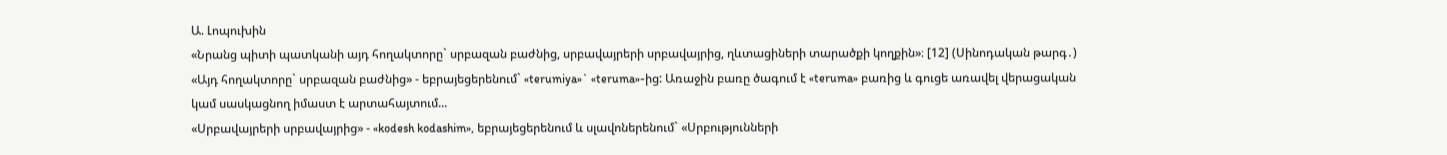Ա. Լոպուխին
«Նրանց պիտի պատկանի այդ հողակտորը` սրբազան բաժնից, սրբավայրերի սրբավայրից, ղևտացիների տարածքի կողքին»։ [12] (Սինոդական թարգ․)
«Այդ հողակտորը` սրբազան բաժնից» - եբրայեցերենում` «terumiya»` «teruma»-ից: Առաջին բառը ծագում է «teruma» բառից և գուցե առավել վերացական կամ սասկացնող իմաստ է արտահայտում...
«Սրբավայրերի սրբավայրից» - «kodesh kodashim», եբրայեցերենում և սլավոներենում` «Սրբությունների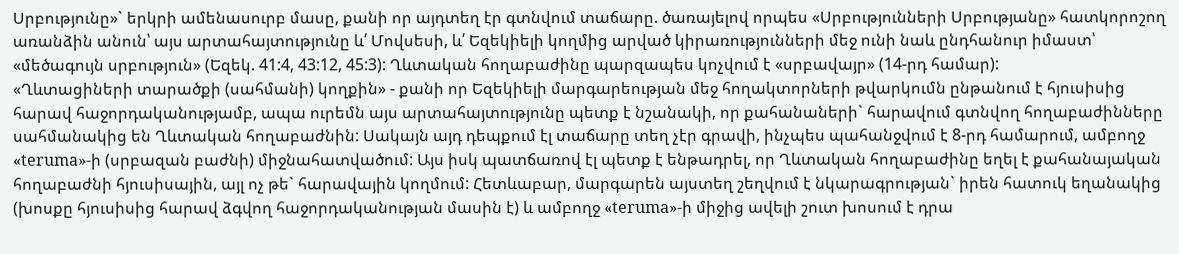Սրբությունը»` երկրի ամենասուրբ մասը, քանի որ այդտեղ էր գտնվում տաճարը. ծառայելով որպես «Սրբությունների Սրբությանը» հատկորոշող առանձին անուն՝ այս արտահայտությունը և՛ Մովսեսի, և՛ Եզեկիելի կողմից արված կիրառությունների մեջ ունի նաև ընդհանուր իմաստ՝ «մեծագույն սրբություն» (Եզեկ. 41:4, 43:12, 45:3): Ղևտական հողաբաժինը պարզապես կոչվում է «սրբավայր» (14-րդ համար):
«Ղևտացիների տարածքի (սահմանի) կողքին» - քանի որ Եզեկիելի մարգարեության մեջ հողակտորների թվարկումն ընթանում է հյուսիսից հարավ հաջորդականությամբ, ապա ուրեմն այս արտահայտությունը պետք է նշանակի, որ քահանաների` հարավում գտնվող հողաբաժինները սահմանակից են Ղևտական հողաբաժնին: Սակայն այդ դեպքում էլ տաճարը տեղ չէր գրավի, ինչպես պահանջվում է 8-րդ համարում, ամբողջ «teruma»-ի (սրբազան բաժնի) միջնահատվածում: Այս իսկ պատճառով էլ պետք է ենթադրել, որ Ղևտական հողաբաժինը եղել է քահանայական հողաբաժնի հյուսիսային, այլ ոչ թե` հարավային կողմում: Հետևաբար, մարգարեն այստեղ շեղվում է նկարագրության` իրեն հատուկ եղանակից (խոսքը հյուսիսից հարավ ձգվող հաջորդականության մասին է) և ամբողջ «teruma»-ի միջից ավելի շուտ խոսում է դրա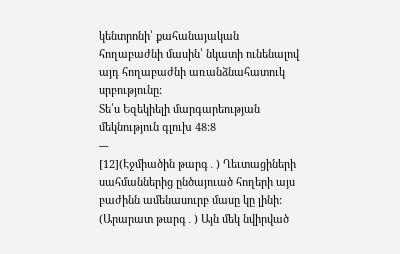կենտրոնի՝ քահանայական հողաբաժնի մասին՝ նկատի ունենալով այդ հողաբաժնի առանձնահատուկ սրբությունը:
Տե՛ս Եզեկիելի մարգարեության մեկնություն գլուխ 48:8
---
[12](Էջմիածին թարգ․) Ղեւտացիների սահմաններից ընծայուած հողերի այս բաժինն ամենասուրբ մասը կը լինի:
(Արարատ թարգ․) Այն մեկ նվիրված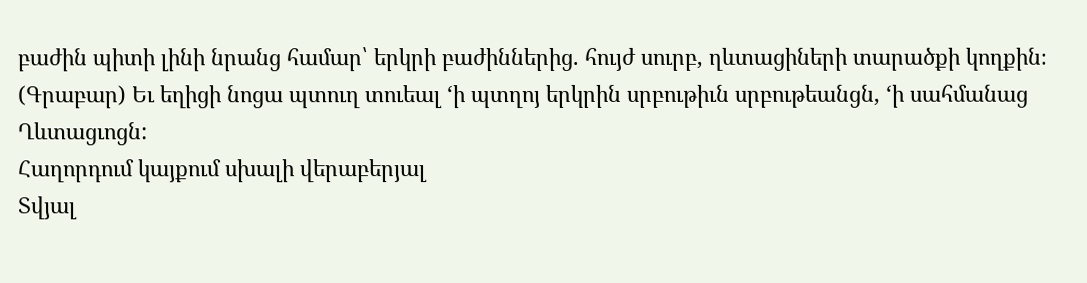բաժին պիտի լինի նրանց համար՝ երկրի բաժիններից. հույժ սուրբ, ղևտացիների տարածքի կողքին։
(Գրաբար) Եւ եղիցի նոցա պտուղ տուեալ ‘ի պտղոյ երկրին սրբութիւն սրբութեանցն, ‘ի սահմանաց Ղևտացւոցն:
Հաղորդում կայքում սխալի վերաբերյալ
Տվյալ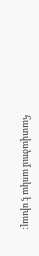հատվածում առկա է սխալ: